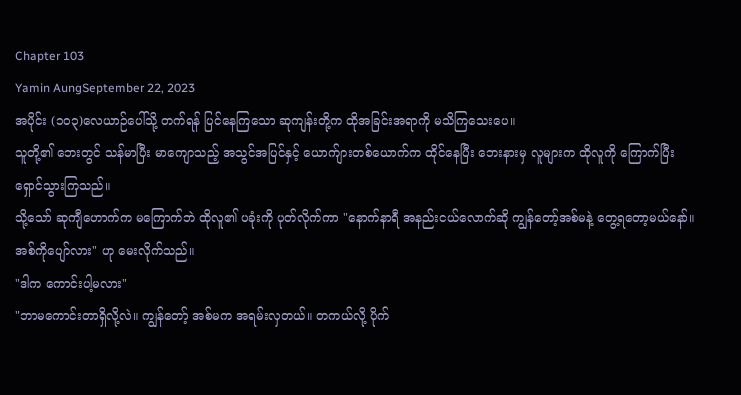Chapter 103
Yamin AungSeptember 22, 2023
အပိုင်း (၁၀၃)လေယာဉ်ပေါ်သို့ တက်ရန် ပြင်နေကြသော ဆုကျန်းတို့က ထိုအခြင်းအရာကို မသိကြသေးပေ။
သူတို့၏ ဘေးတွင် သန်မာပြီး မာကျောသည့် အသွင်အပြင်နှင့် ယောက်ျားတစ်ယောက်က ထိုင်နေပြီး ဘေးနားမှ လူများက ထိုလူကို ကြောက်ပြီး ရှောင်သွားကြသည်။
သို့သော် ဆုကျီဟောက်က မကြောက်ဘဲ ထိုလူ၏ ပခုံးကို ပုတ်လိုက်ကာ "နောက်နာရီ အနည်းငယ်လောက်ဆို ကျွန်တော့်အစ်မနဲ့ တွေ့ရတော့မယ်နော်။ အစ်ကိုပျော်လား" ဟု မေးလိုက်သည်။
"ဒါက ကောင်းပါ့မလား"
"ဘာမကောင်းတာရှိလို့လဲ။ ကျွန်တော့် အစ်မက အရမ်းလှတယ်။ တကယ်လို့ ပိုက်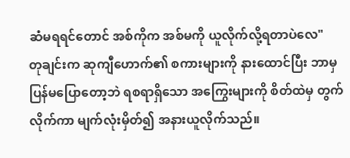ဆံမရရင်တောင် အစ်ကိုက အစ်မကို ယူလိုက်လို့ရတာပဲလေ"
တုချင်းက ဆုကျီဟောက်၏ စကားများကို နားထောင်ပြီး ဘာမှ ပြန်မပြောတော့ဘဲ ရစရာရှိသော အကြွေးများကို စိတ်ထဲမှ တွက်လိုက်ကာ မျက်လုံးမှိတ်၍ အနားယူလိုက်သည်။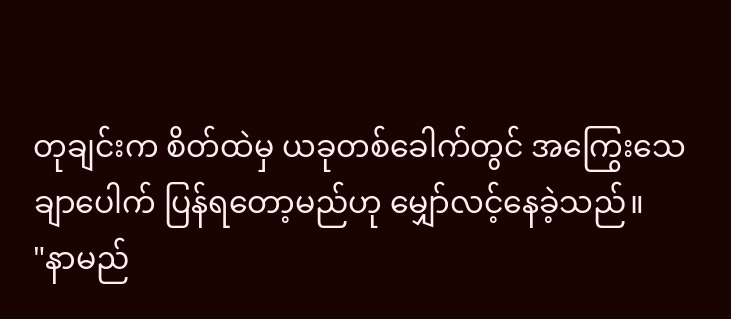တုချင်းက စိတ်ထဲမှ ယခုတစ်ခေါက်တွင် အကြွေးသေချာပေါက် ပြန်ရတော့မည်ဟု မျှော်လင့်နေခဲ့သည်။
"နာမည်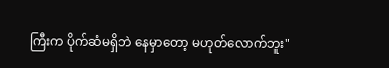ကြီးက ပိုက်ဆံမရှိဘဲ နေမှာတော့ မဟုတ်လောက်ဘူး"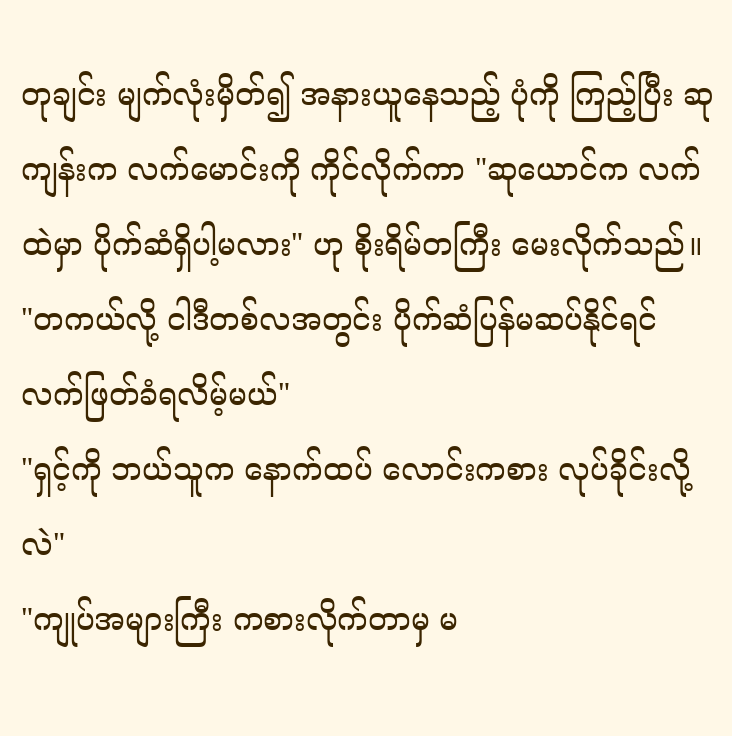တုချင်း မျက်လုံးမှိတ်၍ အနားယူနေသည့် ပုံကို ကြည့်ပြီး ဆုကျန်းက လက်မောင်းကို ကိုင်လိုက်ကာ "ဆုယောင်က လက်ထဲမှာ ပိုက်ဆံရှိပါ့မလား" ဟု စိုးရိမ်တကြီး မေးလိုက်သည်။
"တကယ်လို့ ငါဒီတစ်လအတွင်း ပိုက်ဆံပြန်မဆပ်နိုင်ရင် လက်ဖြတ်ခံရလိမ့်မယ်"
"ရှင့်ကို ဘယ်သူက နောက်ထပ် လောင်းကစား လုပ်ခိုင်းလို့လဲ"
"ကျုပ်အများကြီး ကစားလိုက်တာမှ မ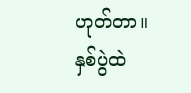ဟုတ်တာ။ နှစ်ပွဲထဲ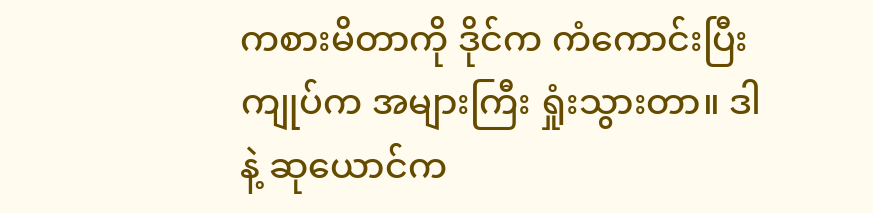ကစားမိတာကို ဒိုင်က ကံကောင်းပြီး ကျုပ်က အများကြီး ရှုံးသွားတာ။ ဒါနဲ့ ဆုယောင်က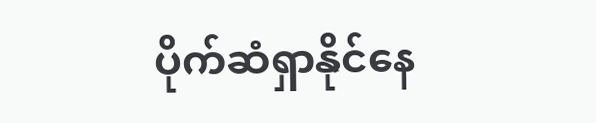ပိုက်ဆံရှာနိုင်နေ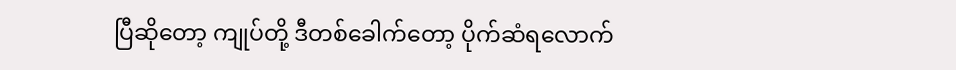ပြီဆိုတော့ ကျုပ်တို့ ဒီတစ်ခေါက်တော့ ပိုက်ဆံရလောက်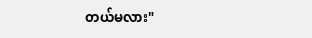တယ်မလား"